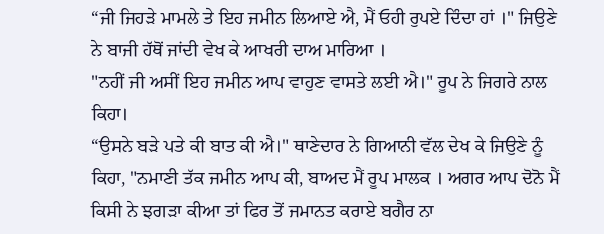“ਜੀ ਜਿਹੜੇ ਮਾਮਲੇ ਤੇ ਇਹ ਜਮੀਨ ਲਿਆਏ ਐ, ਮੈਂ ਓਹੀ ਰੁਪਏ ਦਿੰਦਾ ਹਾਂ ।" ਜਿਉਣੇ ਨੇ ਬਾਜੀ ਹੱਥੋਂ ਜਾਂਦੀ ਵੇਖ ਕੇ ਆਖਰੀ ਦਾਅ ਮਾਰਿਆ ।
"ਨਹੀਂ ਜੀ ਅਸੀਂ ਇਹ ਜਮੀਨ ਆਪ ਵਾਹੁਣ ਵਾਸਤੇ ਲਈ ਐ।" ਰੂਪ ਨੇ ਜਿਗਰੇ ਨਾਲ ਕਿਹਾ।
“ਉਸਨੇ ਬੜੇ ਪਤੇ ਕੀ ਬਾਤ ਕੀ ਐ।" ਥਾਣੇਦਾਰ ਨੇ ਗਿਆਨੀ ਵੱਲ ਦੇਖ ਕੇ ਜਿਉਣੇ ਨੂੰ ਕਿਹਾ, "ਨਮਾਣੀ ਤੱਕ ਜਮੀਨ ਆਪ ਕੀ, ਬਾਅਦ ਮੈਂ ਰੂਪ ਮਾਲਕ । ਅਗਰ ਆਪ ਦੋਨੋ ਮੈਂ ਕਿਸੀ ਨੇ ਝਗੜਾ ਕੀਆ ਤਾਂ ਫਿਰ ਤੋਂ ਜਮਾਨਤ ਕਰਾਏ ਬਗੈਰ ਨਾ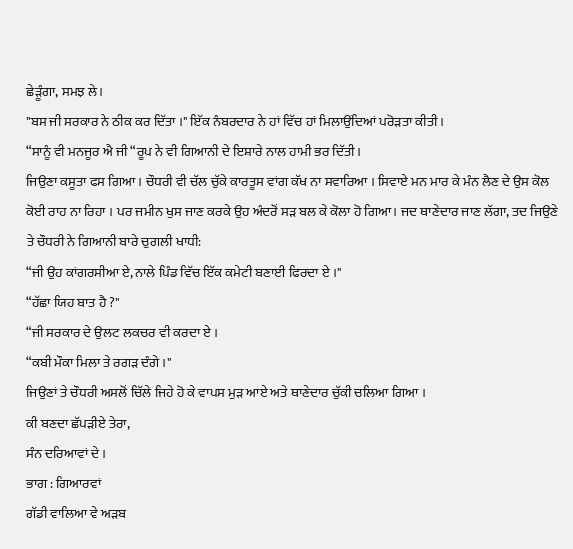ਛੇੜੂੰਗਾ, ਸਮਝ ਲੇ।
"ਬਸ ਜੀ ਸਰਕਾਰ ਨੇ ਠੀਕ ਕਰ ਦਿੱਤਾ ।" ਇੱਕ ਨੰਬਰਦਾਰ ਨੇ ਹਾਂ ਵਿੱਚ ਹਾਂ ਮਿਲਾਉਂਦਿਆਂ ਪਰੋੜਤਾ ਕੀਤੀ ।
“ਸਾਨੂੰ ਵੀ ਮਨਜੂਰ ਐ ਜੀ “ਰੂਪ ਨੇ ਵੀ ਗਿਆਨੀ ਦੇ ਇਸ਼ਾਰੇ ਨਾਲ ਹਾਮੀ ਭਰ ਦਿੱਤੀ।
ਜਿਉਣਾ ਕਸੂਤਾ ਫਸ ਗਿਆ । ਚੌਧਰੀ ਵੀ ਚੱਲ ਚੁੱਕੇ ਕਾਰਤੂਸ ਵਾਂਗ ਕੱਖ ਨਾ ਸਵਾਰਿਆ । ਸਿਵਾਏ ਮਨ ਮਾਰ ਕੇ ਮੰਨ ਲੈਣ ਦੇ ਉਸ ਕੋਲ ਕੋਈ ਰਾਹ ਨਾ ਰਿਹਾ । ਪਰ ਜਮੀਨ ਖੁਸ ਜਾਣ ਕਰਕੇ ਉਹ ਅੰਦਰੋਂ ਸੜ ਬਲ ਕੇ ਕੋਲਾ ਹੋ ਗਿਆ। ਜਦ ਥਾਣੇਦਾਰ ਜਾਣ ਲੱਗਾ, ਤਦ ਜਿਉਣੇ ਤੇ ਚੌਧਰੀ ਨੇ ਗਿਆਨੀ ਬਾਰੇ ਚੁਗਲੀ ਖਾਧੀ:
“ਜੀ ਉਹ ਕਾਂਗਰਸੀਆ ਏ, ਨਾਲੇ ਪਿੰਡ ਵਿੱਚ ਇੱਕ ਕਮੇਟੀ ਬਣਾਈ ਫਿਰਦਾ ਏ ।"
“ਹੱਛਾ ਯਿਹ ਬਾਤ ਹੈ ?"
“ਜੀ ਸਰਕਾਰ ਦੇ ਉਲਟ ਲਕਚਰ ਵੀ ਕਰਦਾ ਏ ।
“ਕਬੀ ਮੌਕਾ ਮਿਲਾ ਤੇ ਰਗੜ ਦੰਗੇ ।"
ਜਿਉਣਾਂ ਤੇ ਚੌਧਰੀ ਅਸਲੋਂ ਚਿੱਲੇ ਜਿਹੇ ਹੋ ਕੇ ਵਾਪਸ ਮੁੜ ਆਏ ਅਤੇ ਥਾਣੇਦਾਰ ਚੁੱਕੀ ਚਲਿਆ ਗਿਆ ।
ਕੀ ਬਣਦਾ ਛੱਪੜੀਏ ਤੇਰਾ,
ਸੰਨ ਦਰਿਆਵਾਂ ਦੇ ।
ਭਾਗ : ਗਿਆਰਵਾਂ
ਗੱਡੀ ਵਾਲਿਆ ਵੇ ਅੜਬ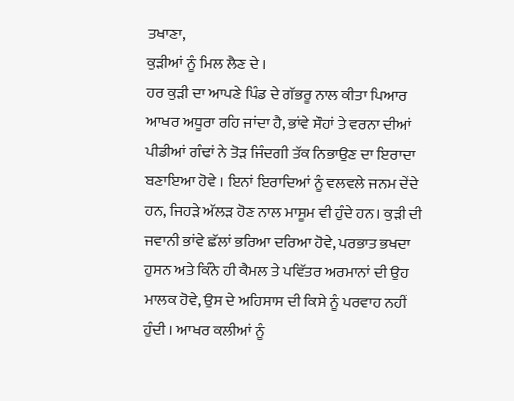ਤਖਾਣਾ,
ਕੁੜੀਆਂ ਨੂੰ ਮਿਲ ਲੈਣ ਦੇ ।
ਹਰ ਕੁੜੀ ਦਾ ਆਪਣੇ ਪਿੰਡ ਦੇ ਗੱਭਰੂ ਨਾਲ ਕੀਤਾ ਪਿਆਰ ਆਖਰ ਅਧੂਰਾ ਰਹਿ ਜਾਂਦਾ ਹੈ, ਭਾਂਵੇ ਸੌਹਾਂ ਤੇ ਵਰਨਾ ਦੀਆਂ ਪੀਡੀਆਂ ਗੰਢਾਂ ਨੇ ਤੋੜ ਜਿੰਦਗੀ ਤੱਕ ਨਿਭਾਉਣ ਦਾ ਇਰਾਦਾ ਬਣਾਇਆ ਹੋਵੇ । ਇਨਾਂ ਇਰਾਦਿਆਂ ਨੂੰ ਵਲਵਲੇ ਜਨਮ ਦੇਂਦੇ ਹਨ, ਜਿਹੜੇ ਅੱਲੜ ਹੋਣ ਨਾਲ ਮਾਸੂਮ ਵੀ ਹੁੰਦੇ ਹਨ। ਕੁੜੀ ਦੀ ਜਵਾਨੀ ਭਾਂਵੇ ਛੱਲਾਂ ਭਰਿਆ ਦਰਿਆ ਹੋਵੇ, ਪਰਭਾਤ ਭਖਦਾ ਹੁਸਨ ਅਤੇ ਕਿੰਨੇ ਹੀ ਕੈਮਲ ਤੇ ਪਵਿੱਤਰ ਅਰਮਾਨਾਂ ਦੀ ਉਹ ਮਾਲਕ ਹੋਵੇ, ਉਸ ਦੇ ਅਹਿਸਾਸ ਦੀ ਕਿਸੇ ਨੂੰ ਪਰਵਾਹ ਨਹੀਂ ਹੁੰਦੀ । ਆਖਰ ਕਲੀਆਂ ਨੂੰ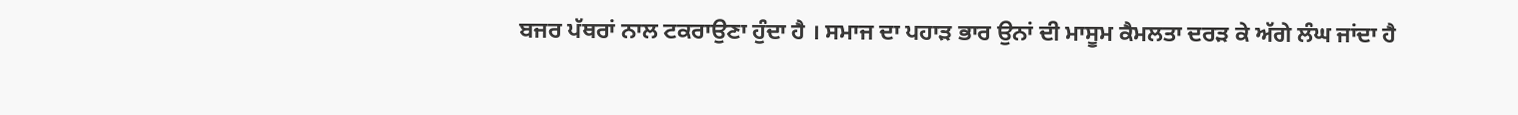ਬਜਰ ਪੱਥਰਾਂ ਨਾਲ ਟਕਰਾਉਣਾ ਹੁੰਦਾ ਹੈ । ਸਮਾਜ ਦਾ ਪਹਾੜ ਭਾਰ ਉਨਾਂ ਦੀ ਮਾਸੂਮ ਕੈਮਲਤਾ ਦਰੜ ਕੇ ਅੱਗੇ ਲੰਘ ਜਾਂਦਾ ਹੈ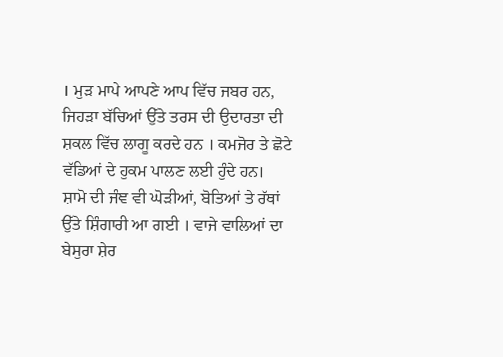। ਮੁੜ ਮਾਪੇ ਆਪਣੇ ਆਪ ਵਿੱਚ ਜਬਰ ਹਨ, ਜਿਹੜਾ ਬੱਚਿਆਂ ਉੱਤੇ ਤਰਸ ਦੀ ਉਦਾਰਤਾ ਦੀ ਸ਼ਕਲ ਵਿੱਚ ਲਾਗੂ ਕਰਦੇ ਹਨ । ਕਮਜੋਰ ਤੇ ਛੋਟੇ ਵੱਡਿਆਂ ਦੇ ਹੁਕਮ ਪਾਲਣ ਲਈ ਹੁੰਦੇ ਹਨ।
ਸ਼ਾਮੋ ਦੀ ਜੰਞ ਵੀ ਘੋੜੀਆਂ, ਬੋਤਿਆਂ ਤੇ ਰੱਥਾਂ ਉੱਤੇ ਸ਼ਿੰਗਾਰੀ ਆ ਗਈ । ਵਾਜੇ ਵਾਲਿਆਂ ਦਾ ਬੇਸੁਰਾ ਸ਼ੇਰ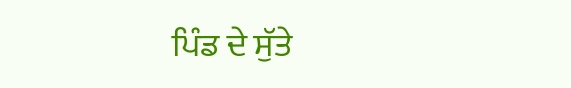ਪਿੰਡ ਦੇ ਸੁੱਤੇ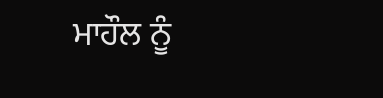ਮਾਹੌਲ ਨੂੰ